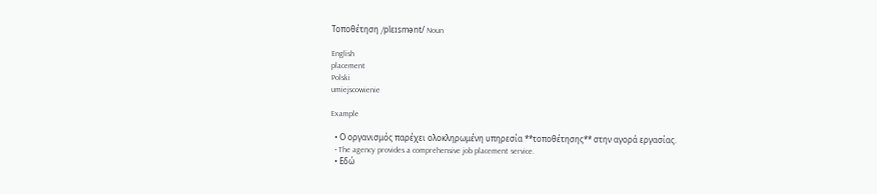Τοποθέτηση /plɛɪsmənt/ Noun

English
placement
Polski
umiejscowienie

Example

  • Ο οργανισμός παρέχει ολοκληρωμένη υπηρεσία **τοποθέτησης** στην αγορά εργασίας.
  • The agency provides a comprehensive job placement service.
  • Εδώ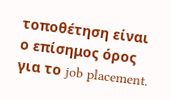τοποθέτηση είναι ο επίσημος όρος για το job placement.